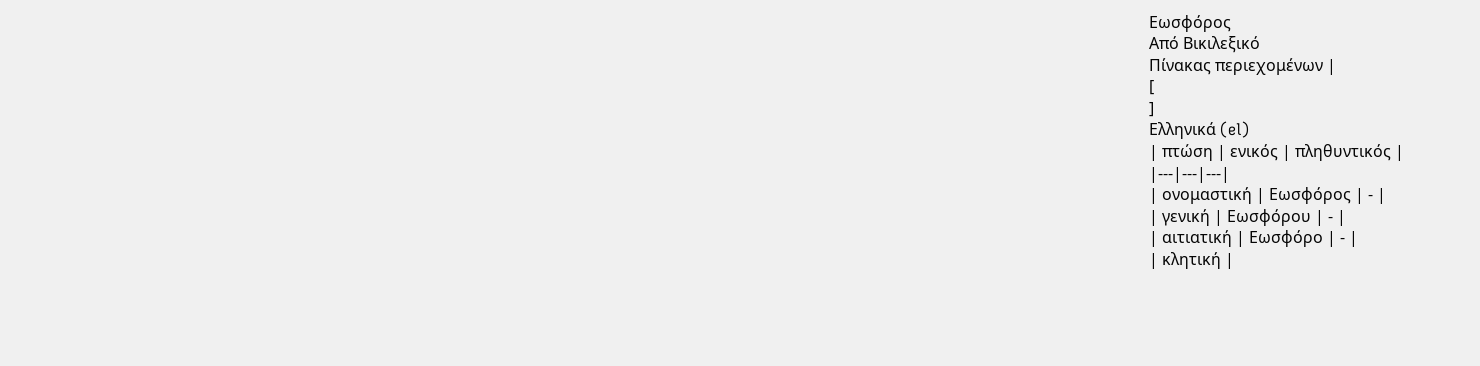Εωσφόρος
Από Βικιλεξικό
Πίνακας περιεχομένων |
[
]
Ελληνικά (el)
| πτώση | ενικός | πληθυντικός |
|---|---|---|
| ονομαστική | Εωσφόρος | - |
| γενική | Εωσφόρου | - |
| αιτιατική | Εωσφόρο | - |
| κλητική |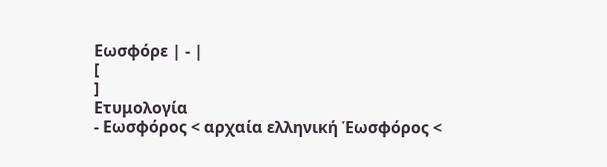Εωσφόρε | - |
[
]
Ετυμολογία
- Εωσφόρος < αρχαία ελληνική Ἑωσφόρος <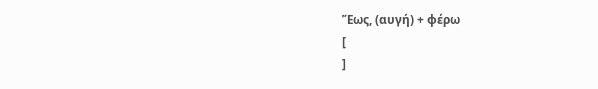Ἕως, (αυγή) + φέρω
[
]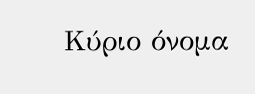Κύριο όνομα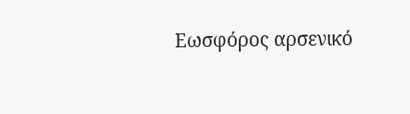Εωσφόρος αρσενικό